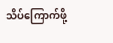သိပ်ကြောက်ဖို့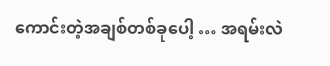ကောင်းတဲ့အချစ်တစ်ခုပေါ့ … အရမ်းလဲ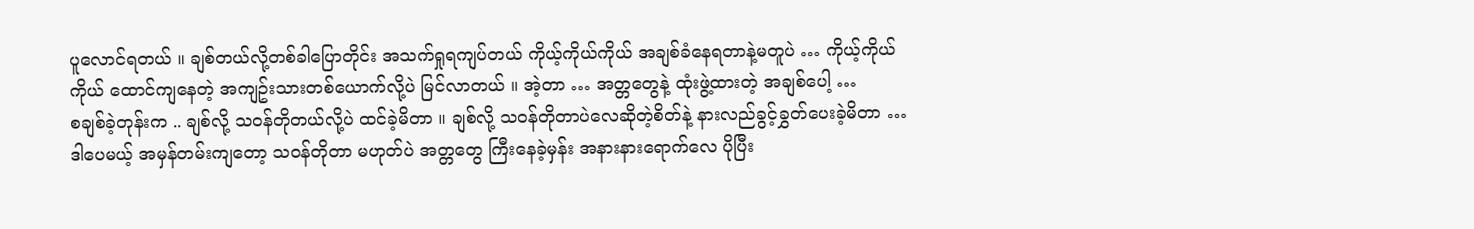ပူလောင်ရတယ် ။ ချစ်တယ်လို့တစ်ခါပြောတိုင်း အသက်ရှုရကျပ်တယ် ကိုယ့်ကိုယ်ကိုယ် အချစ်ခံနေရတာနဲ့မတူပဲ … ကိုယ့်ကိုယ်ကိုယ် ထောင်ကျနေတဲ့ အကျဥ်းသားတစ်ယောက်လို့ပဲ မြင်လာတယ် ။ အဲ့တာ … အတ္တတွေနဲ့ ထုံးဖွဲ့ထားတဲ့ အချစ်ပေါ့ …
စချစ်ခဲ့တုန်းက .. ချစ်လို့ သ၀န်တိုတယ်လို့ပဲ ထင်ခဲ့မိတာ ။ ချစ်လို့ သ၀န်တိုတာပဲလေဆိုတဲ့စိတ်နဲ့ နားလည်ခွင့်ခွှတ်ပေးခဲ့မိတာ … ဒါပေမယ့် အမှန်တမ်းကျတော့ သ၀န်တိုတာ မဟုတ်ပဲ အတ္တတွေ ကြီးနေခဲ့မှန်း အနားနားရောက်လေ ပိုပြီး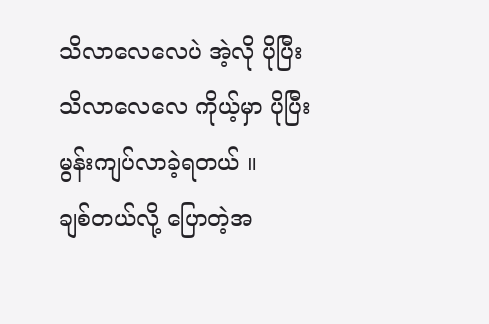သိလာလေလေပဲ အဲ့လို ပိုပြီးသိလာလေလေ ကိုယ့်မှာ ပိုပြီး မွန်းကျပ်လာခဲ့ရတယ် ။
ချစ်တယ်လို့ ပြောတဲ့အ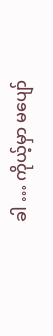ခါ … ကိုယ့်မှာ မပျော်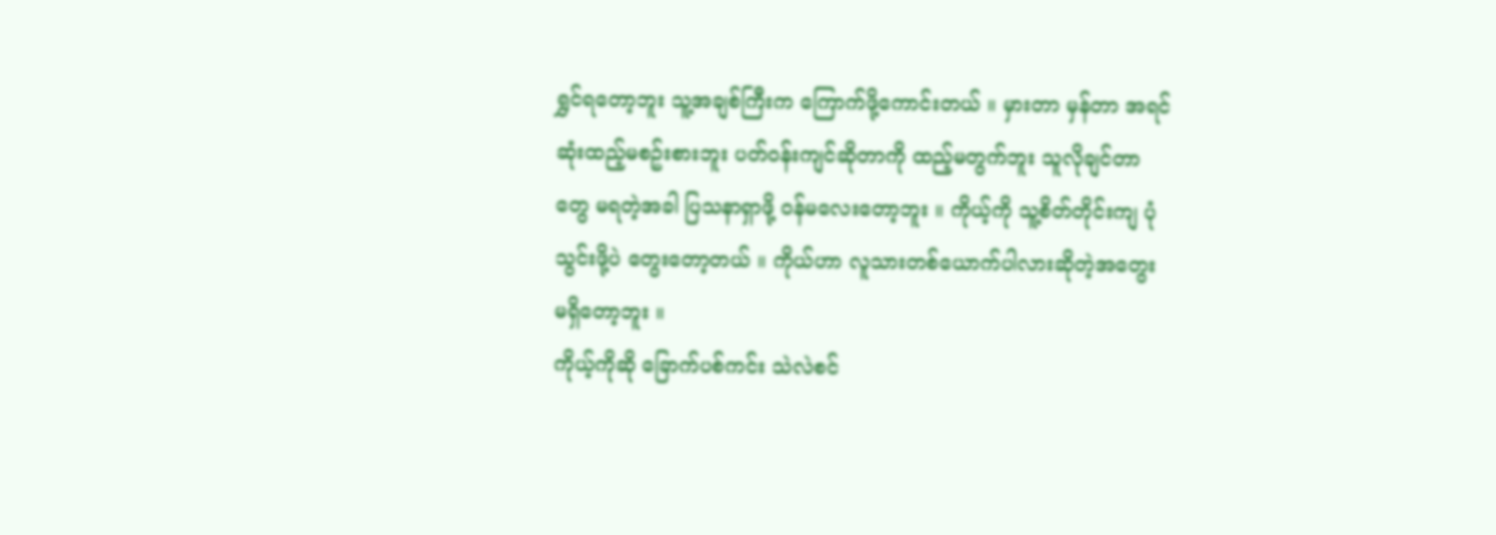ရွှင်ရတော့ဘူး သူ့အချစ်ကြီးက ကြောက်ဖို့ကောင်းတယ် ။ မှားတာ မှန်တာ အရင်ဆုံးထည့်မစဥ်းစားဘူး ပတ်၀န်းကျင်ဆိုတာကို ထည့်မတွက်ဘူး သူလိုချင်တာတွေ မရတဲ့အခါ ပြသနာရှာဖို့ ၀န်မလေးတော့ဘူး ။ ကိုယ့်ကို သူ့စိတ်တိုင်းကျ ပုံသွင်းဖို့ပဲ တွေးတော့တယ် ။ ကိုယ်ဟာ လူသားတစ်ယောက်ပါလားဆိုတဲ့အတွေး မရှိတော့ဘူး ။
ကိုယ့်ကိုဆို ခြောက်ပစ်ကင်း သဲလဲစင်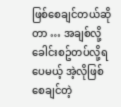ဖြစ်စေချင်တယ်ဆိုတာ … အချစ်လို့ ခေါင်းစဥ်တပ်လို့ရပေမယ့် အဲ့လိုဖြစ်စေချင်တဲ့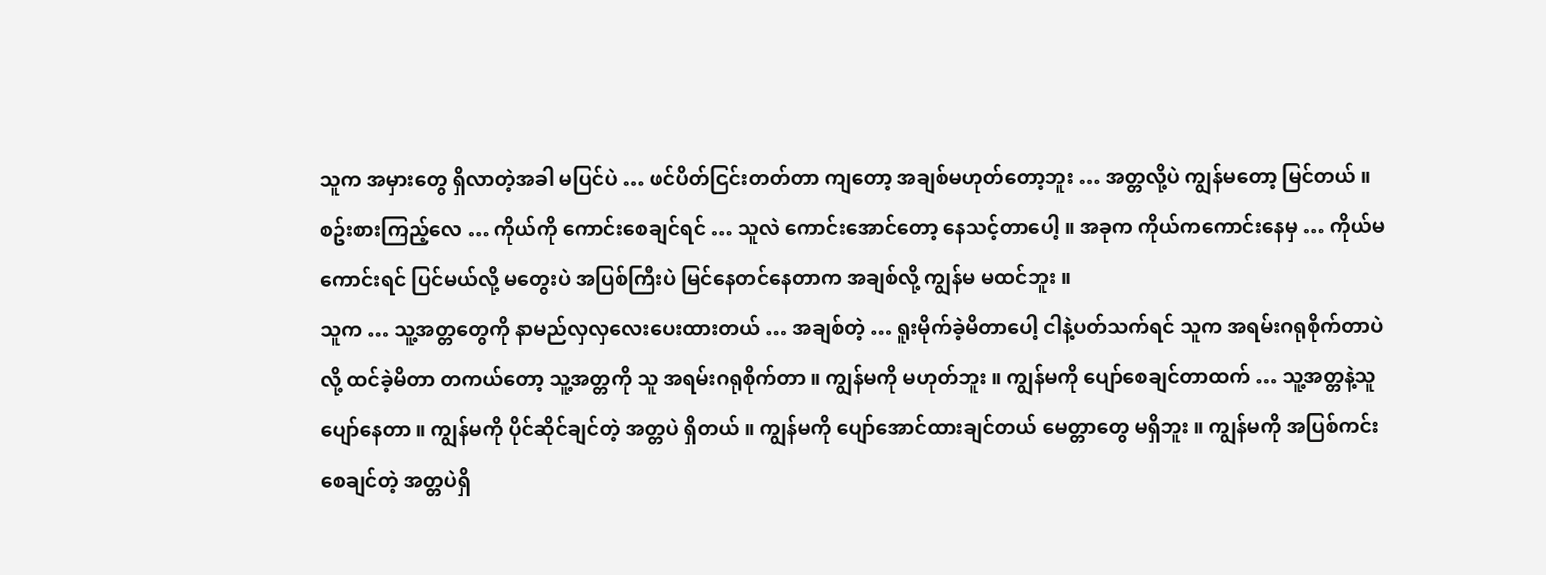သူက အမှားတွေ ရှိလာတဲ့အခါ မပြင်ပဲ … ဖင်ပိတ်ငြင်းတတ်တာ ကျတော့ အချစ်မဟုတ်တော့ဘူး … အတ္တလို့ပဲ ကျွန်မတော့ မြင်တယ် ။ စဥ်းစားကြည့်လေ … ကိုယ်ကို ကောင်းစေချင်ရင် … သူလဲ ကောင်းအောင်တော့ နေသင့်တာပေါ့ ။ အခုက ကိုယ်ကကောင်းနေမှ … ကိုယ်မကောင်းရင် ပြင်မယ်လို့ မတွေးပဲ အပြစ်ကြီးပဲ မြင်နေတင်နေတာက အချစ်လို့ ကျွန်မ မထင်ဘူး ။
သူက … သူ့အတ္တတွေကို နာမည်လှလှလေးပေးထားတယ် … အချစ်တဲ့ … ရူးမိုက်ခဲ့မိတာပေါ့ ငါနဲ့ပတ်သက်ရင် သူက အရမ်းဂရုစိုက်တာပဲလို့ ထင်ခဲ့မိတာ တကယ်တော့ သူ့အတ္တကို သူ အရမ်းဂရုစိုက်တာ ။ ကျွန်မကို မဟုတ်ဘူး ။ ကျွန်မကို ပျော်စေချင်တာထက် … သူ့အတ္တနဲ့သူ ပျော်နေတာ ။ ကျွန်မကို ပိုင်ဆိုင်ချင်တဲ့ အတ္တပဲ ရှိတယ် ။ ကျွန်မကို ပျော်အောင်ထားချင်တယ် မေတ္တာတွေ မရှိဘူး ။ ကျွန်မကို အပြစ်ကင်းစေချင်တဲ့ အတ္တပဲရှိ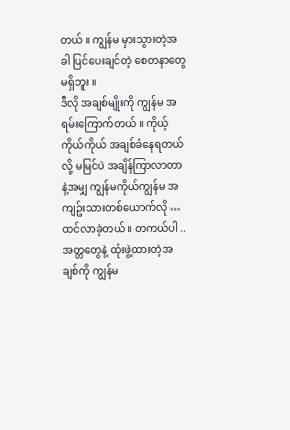တယ် ။ ကျွန်မ မှားသွားတဲ့အခါ ပြင်ပေးချင်တဲ့ စေတနာတွေ မရှိဘူး ။
ဒီလို အချစ်မျိုးကို ကျွန်မ အရမ်းကြောက်တယ် ။ ကိုယ့်ကိုယ်ကိုယ် အချစ်ခံနေရတယ်လို့ မမြင်ပဲ အချိန်ကြာလာတာနဲ့အမျှ ကျွန်မကိုယ်ကျွန်မ အကျဥ်းသားတစ်ယောက်လို … ထင်လာခဲ့တယ် ။ တကယ်ပါ .. အတ္တတွေနဲ့ ထုံးဖွဲ့ထားတဲ့အချစ်ကို ကျွန်မ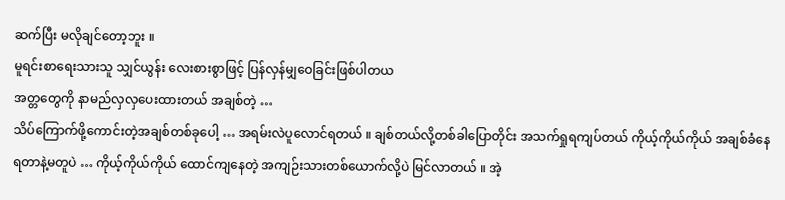ဆက်ပြီး မလိုချင်တော့ဘူး ။
မူရင်းစာရေးသားသူ သျှင်ယွန်း လေးစားစွာဖြင့် ပြန်လှန်မျှဝေခြင်းဖြစ်ပါတယ
အတ္တတွေကို နာမည်လှလှပေးထားတယ် အချစ်တဲ့ …
သိပ်ကြောက်ဖို့ကောင်းတဲ့အချစ်တစ်ခုပေါ့ … အရမ်းလဲပူလောင်ရတယ် ။ ချစ်တယ်လို့တစ်ခါပြောတိုင်း အသက်ရှုရကျပ်တယ် ကိုယ့်ကိုယ်ကိုယ် အချစ်ခံနေရတာနဲ့မတူပဲ … ကိုယ့်ကိုယ်ကိုယ် ထောင်ကျနေတဲ့ အကျဉ်းသားတစ်ယောက်လို့ပဲ မြင်လာတယ် ။ အဲ့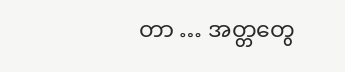တာ … အတ္တတွေ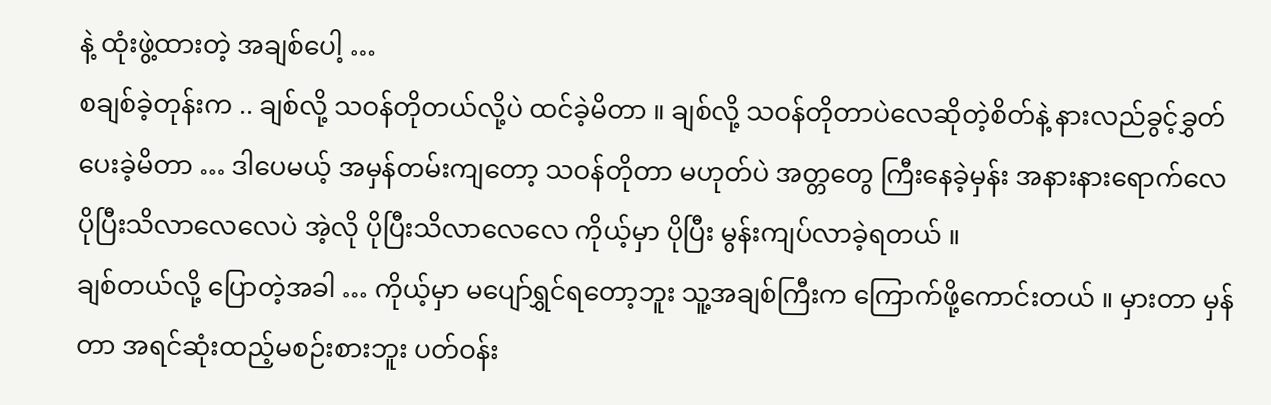နဲ့ ထုံးဖွဲ့ထားတဲ့ အချစ်ပေါ့ …
စချစ်ခဲ့တုန်းက .. ချစ်လို့ သဝန်တိုတယ်လို့ပဲ ထင်ခဲ့မိတာ ။ ချစ်လို့ သဝန်တိုတာပဲလေဆိုတဲ့စိတ်နဲ့ နားလည်ခွင့်ခွှတ်ပေးခဲ့မိတာ … ဒါပေမယ့် အမှန်တမ်းကျတော့ သဝန်တိုတာ မဟုတ်ပဲ အတ္တတွေ ကြီးနေခဲ့မှန်း အနားနားရောက်လေ ပိုပြီးသိလာလေလေပဲ အဲ့လို ပိုပြီးသိလာလေလေ ကိုယ့်မှာ ပိုပြီး မွန်းကျပ်လာခဲ့ရတယ် ။
ချစ်တယ်လို့ ပြောတဲ့အခါ … ကိုယ့်မှာ မပျော်ရွှင်ရတော့ဘူး သူ့အချစ်ကြီးက ကြောက်ဖို့ကောင်းတယ် ။ မှားတာ မှန်တာ အရင်ဆုံးထည့်မစဉ်းစားဘူး ပတ်ဝန်း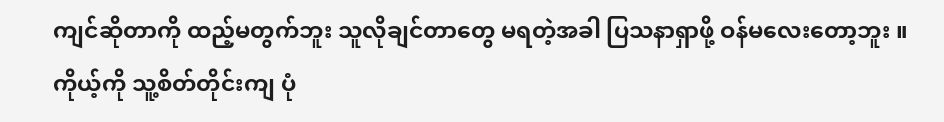ကျင်ဆိုတာကို ထည့်မတွက်ဘူး သူလိုချင်တာတွေ မရတဲ့အခါ ပြသနာရှာဖို့ ဝန်မလေးတော့ဘူး ။ ကိုယ့်ကို သူ့စိတ်တိုင်းကျ ပုံ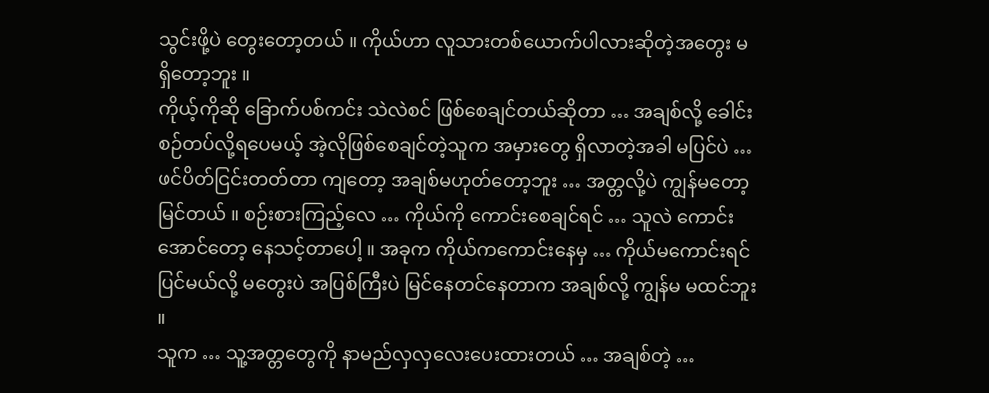သွင်းဖို့ပဲ တွေးတော့တယ် ။ ကိုယ်ဟာ လူသားတစ်ယောက်ပါလားဆိုတဲ့အတွေး မရှိတော့ဘူး ။
ကိုယ့်ကိုဆို ခြောက်ပစ်ကင်း သဲလဲစင် ဖြစ်စေချင်တယ်ဆိုတာ … အချစ်လို့ ခေါင်းစဉ်တပ်လို့ရပေမယ့် အဲ့လိုဖြစ်စေချင်တဲ့သူက အမှားတွေ ရှိလာတဲ့အခါ မပြင်ပဲ … ဖင်ပိတ်ငြင်းတတ်တာ ကျတော့ အချစ်မဟုတ်တော့ဘူး … အတ္တလို့ပဲ ကျွန်မတော့ မြင်တယ် ။ စဉ်းစားကြည့်လေ … ကိုယ်ကို ကောင်းစေချင်ရင် … သူလဲ ကောင်းအောင်တော့ နေသင့်တာပေါ့ ။ အခုက ကိုယ်ကကောင်းနေမှ … ကိုယ်မကောင်းရင် ပြင်မယ်လို့ မတွေးပဲ အပြစ်ကြီးပဲ မြင်နေတင်နေတာက အချစ်လို့ ကျွန်မ မထင်ဘူး ။
သူက … သူ့အတ္တတွေကို နာမည်လှလှလေးပေးထားတယ် … အချစ်တဲ့ …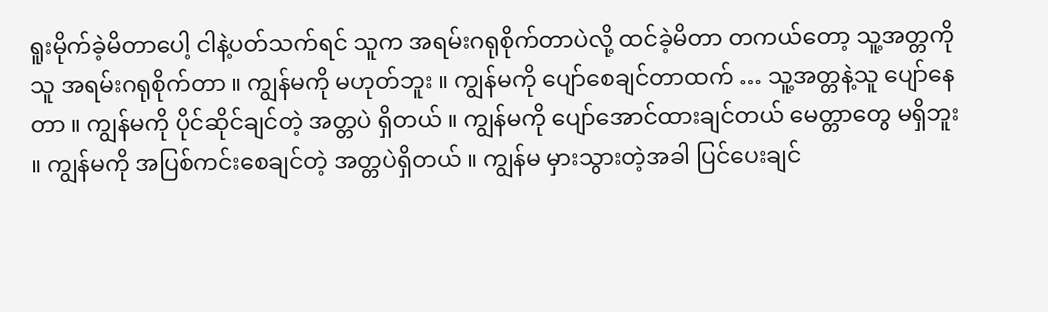ရူးမိုက်ခဲ့မိတာပေါ့ ငါနဲ့ပတ်သက်ရင် သူက အရမ်းဂရုစိုက်တာပဲလို့ ထင်ခဲ့မိတာ တကယ်တော့ သူ့အတ္တကို သူ အရမ်းဂရုစိုက်တာ ။ ကျွန်မကို မဟုတ်ဘူး ။ ကျွန်မကို ပျော်စေချင်တာထက် … သူ့အတ္တနဲ့သူ ပျော်နေတာ ။ ကျွန်မကို ပိုင်ဆိုင်ချင်တဲ့ အတ္တပဲ ရှိတယ် ။ ကျွန်မကို ပျော်အောင်ထားချင်တယ် မေတ္တာတွေ မရှိဘူး ။ ကျွန်မကို အပြစ်ကင်းစေချင်တဲ့ အတ္တပဲရှိတယ် ။ ကျွန်မ မှားသွားတဲ့အခါ ပြင်ပေးချင်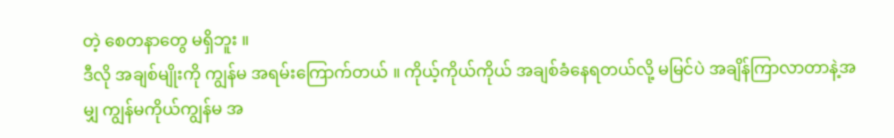တဲ့ စေတနာတွေ မရှိဘူး ။
ဒီလို အချစ်မျိုးကို ကျွန်မ အရမ်းကြောက်တယ် ။ ကိုယ့်ကိုယ်ကိုယ် အချစ်ခံနေရတယ်လို့ မမြင်ပဲ အချိန်ကြာလာတာနဲ့အမျှ ကျွန်မကိုယ်ကျွန်မ အ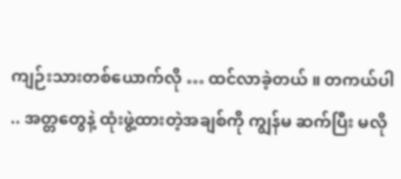ကျဉ်းသားတစ်ယောက်လို … ထင်လာခဲ့တယ် ။ တကယ်ပါ .. အတ္တတွေနဲ့ ထုံးဖွဲ့ထားတဲ့အချစ်ကို ကျွန်မ ဆက်ပြီး မလို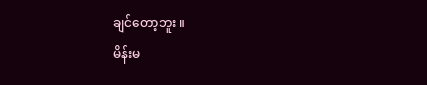ချင်တော့ဘူး ။
မိန်းမ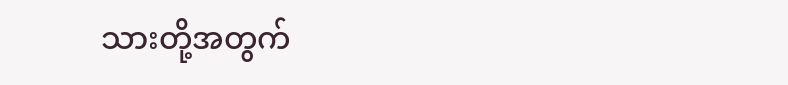သားတို့အတွက်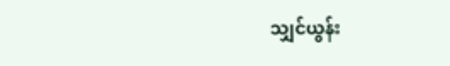သျှင်ယွန်း